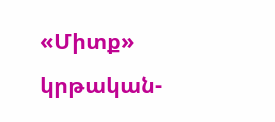«Միտք» կրթական-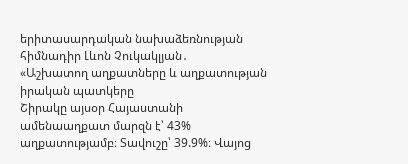երիտասարդական նախաձեռնության հիմնադիր Լևոն Չուկակլյան․
«Աշխատող աղքատները և աղքատության իրական պատկերը
Շիրակը այսօր Հայաստանի ամենաաղքատ մարզն է՝ 43% աղքատությամբ։ Տավուշը՝ 39.9%։ Վայոց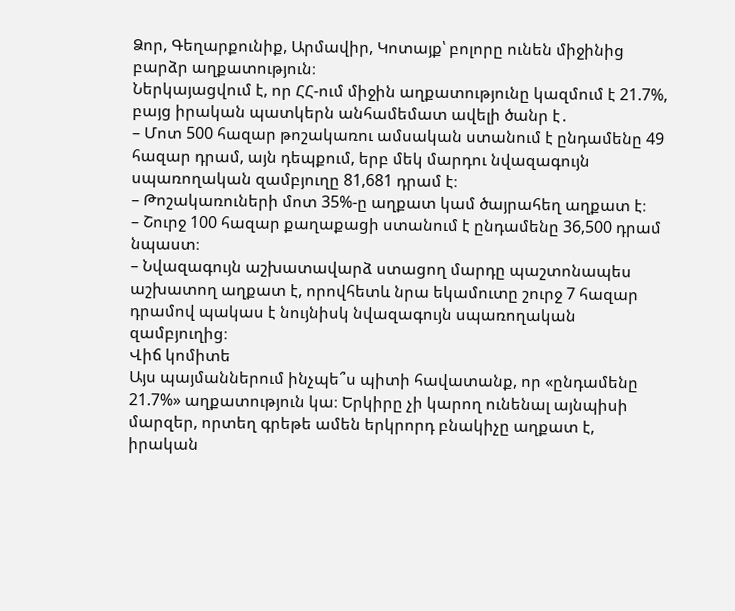Ձոր, Գեղարքունիք, Արմավիր, Կոտայք՝ բոլորը ունեն միջինից բարձր աղքատություն։
Ներկայացվում է, որ ՀՀ-ում միջին աղքատությունը կազմում է 21.7%, բայց իրական պատկերն անհամեմատ ավելի ծանր է․
– Մոտ 500 հազար թոշակառու ամսական ստանում է ընդամենը 49 հազար դրամ, այն դեպքում, երբ մեկ մարդու նվազագույն սպառողական զամբյուղը 81,681 դրամ է։
– Թոշակառուների մոտ 35%-ը աղքատ կամ ծայրահեղ աղքատ է։
– Շուրջ 100 հազար քաղաքացի ստանում է ընդամենը 36,500 դրամ նպաստ։
– Նվազագույն աշխատավարձ ստացող մարդը պաշտոնապես աշխատող աղքատ է, որովհետև նրա եկամուտը շուրջ 7 հազար դրամով պակաս է նույնիսկ նվազագույն սպառողական զամբյուղից։
Վիճ կոմիտե
Այս պայմաններում ինչպե՞ս պիտի հավատանք, որ «ընդամենը 21.7%» աղքատություն կա։ Երկիրը չի կարող ունենալ այնպիսի մարզեր, որտեղ գրեթե ամեն երկրորդ բնակիչը աղքատ է, իրական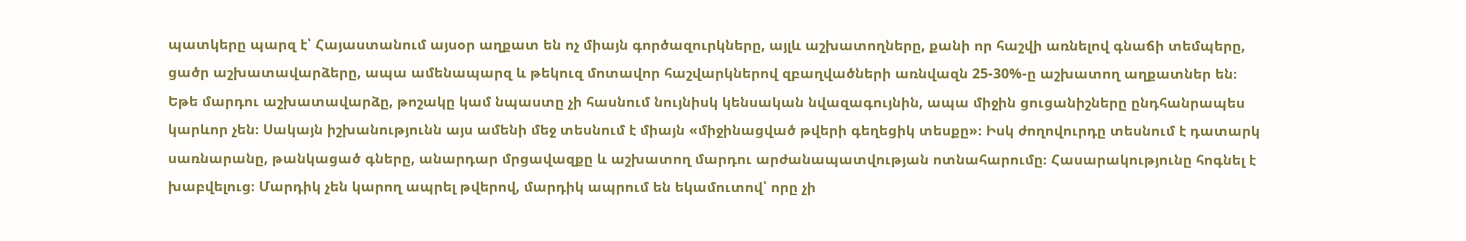պատկերը պարզ է՝ Հայաստանում այսօր աղքատ են ոչ միայն գործազուրկները, այլև աշխատողները, քանի որ հաշվի առնելով գնաճի տեմպերը, ցածր աշխատավարձերը, ապա ամենապարզ և թեկուզ մոտավոր հաշվարկներով զբաղվածների առնվազն 25-30%-ը աշխատող աղքատներ են։
Եթե մարդու աշխատավարձը, թոշակը կամ նպաստը չի հասնում նույնիսկ կենսական նվազագույնին, ապա միջին ցուցանիշները ընդհանրապես կարևոր չեն։ Սակայն իշխանությունն այս ամենի մեջ տեսնում է միայն «միջինացված թվերի գեղեցիկ տեսքը»։ Իսկ ժողովուրդը տեսնում է դատարկ սառնարանը, թանկացած գները, անարդար մրցավազքը և աշխատող մարդու արժանապատվության ոտնահարումը։ Հասարակությունը հոգնել է խաբվելուց։ Մարդիկ չեն կարող ապրել թվերով, մարդիկ ապրում են եկամուտով՝ որը չի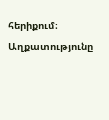հերիքում։
Աղքատությունը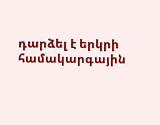դարձել է երկրի համակարգային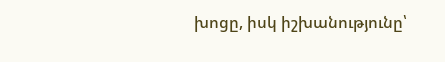խոցը, իսկ իշխանությունը՝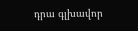դրա գլխավոր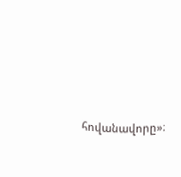հովանավորը»։